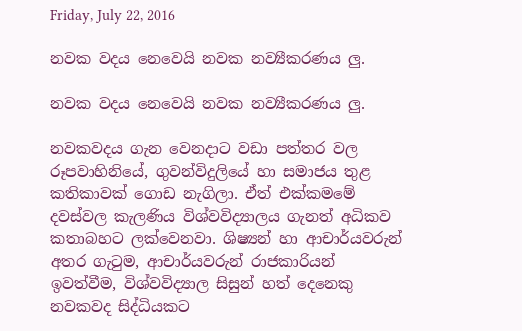Friday, July 22, 2016

නවක වදය නෙවෙයි නවක නව්‍යීකරණය ලු.

නවක වදය නෙවෙයි නවක නව්‍යීකරණය ලු.

නවකවදය ගැන වෙනදාට වඩා පත්තර වල රූපවාහිනියේ, ගුවන්විදුලියේ හා සමාජය තුළ කතිකාවක් ගොඩ නැගිලා. ඒත් එක්කමමේ දවස්වල කැලණිය විශ්වවිද්‍යාලය ගැනත් අධිකව කතාබහට ලක්වෙනවා. ශිෂ්‍යන් හා ආචාර්යවරුන් අතර ගැටුම, ආචාර්යවරුන් රාජකාරියන් ඉවත්වීම, විශ්වවිද්‍යාල සිසුන් හත් දෙනෙකු නවකවද සිද්ධියකට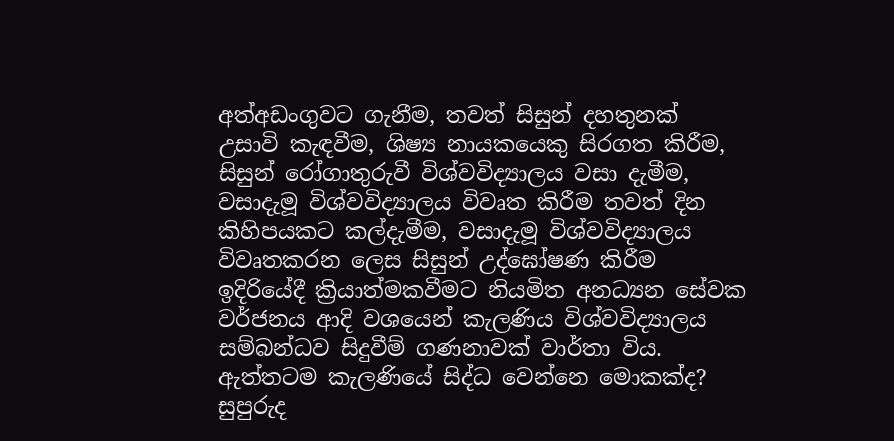අත්අඩංගුවට ගැනීම, තවත් සිසුන් දහතුනක් උසාවි කැඳවීම, ශිෂ්‍ය නායකයෙකු සිරගත කිරීම, සිසුන් රෝගාතුරුවී විශ්වවිද්‍යාලය වසා දැමීම, වසාදැමූ විශ්වවිද්‍යාලය විවෘත කිරීම තවත් දින කිහිපයකට කල්දැමීම, වසාදැමූ විශ්වවිද්‍යාලය විවෘතකරන ලෙස සිසුන් උද්ඝෝෂණ කිරීම ඉදිරියේදී ක්‍රියාත්මකවීමට නියමිත අනධ්‍යන සේවක වර්ජනය ආදි වශයෙන් කැලණිය විශ්වවිද්‍යාලය සම්බන්ධව සිදුවීම් ගණනාවක් වාර්තා විය. ඇත්තටම කැලණියේ සිද්ධ වෙන්නෙ මොකක්ද?
සුපුරුද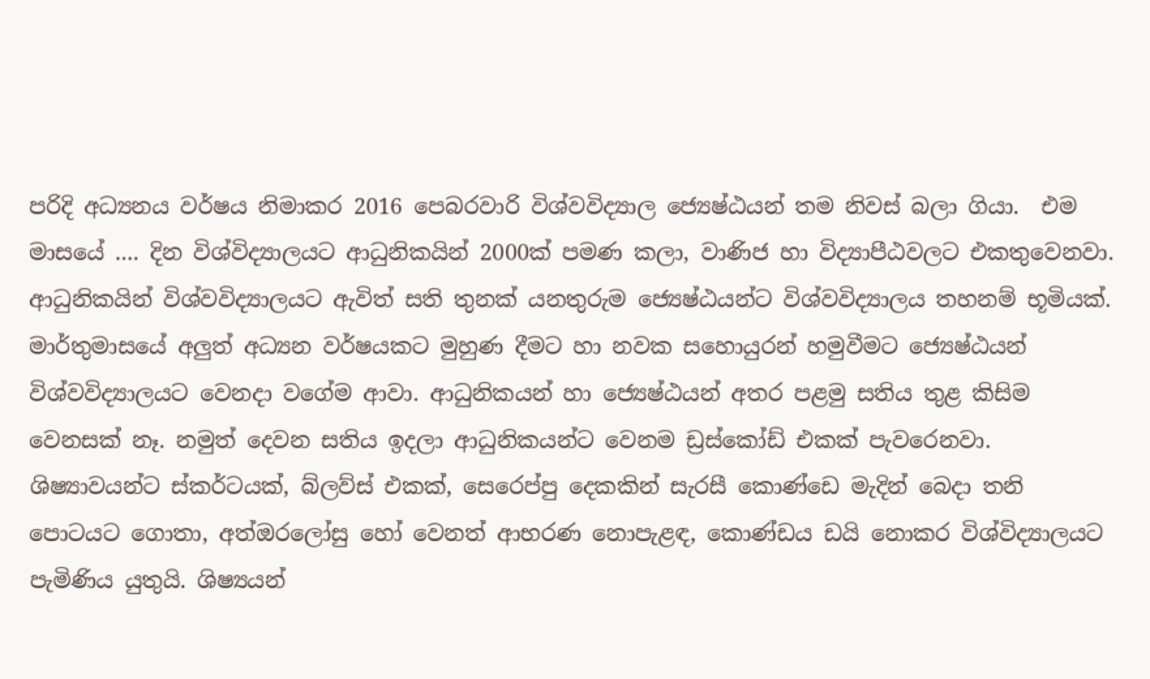පරිදි අධ්‍යනය වර්ෂය නිමාකර 2016 පෙබරවාරි විශ්වවිද්‍යාල ජ්‍යෙෂ්ඨයන් තම නිවස් බලා ගියා.  එම මාසයේ .... දින විශ්විද්‍යාලයට ආධුනිකයින් 2000ක් පමණ කලා, වාණිජ හා විද්‍යාපීඨවලට එකතුවෙනවා. ආධුනිකයින් විශ්වවිද්‍යාලයට ඇවිත් සති තුනක් යනතුරුම ජ්‍යෙෂ්ඨයන්ට විශ්වවිද්‍යාලය තහනම් භූමියක්. මාර්තුමාසයේ අලුත් අධ්‍යන වර්ෂයකට මුහුණ දීමට හා නවක සහොයුරන් හමුවීමට ජ්‍යෙෂ්ඨයන් විශ්වවිද්‍යාලයට වෙනදා වගේම ආවා. ආධුනිකයන් හා ජ්‍යෙෂ්ඨයන් අතර පළමු සතිය තුළ කිසිම වෙනසක් නෑ. නමුත් දෙවන සතිය ඉදලා ආධුනිකයන්ට වෙනම ඩ්‍රස්කෝඩ් එකක් පැවරෙනවා. ශිෂ්‍යාවයන්ට ස්කර්ටයක්, බ්ලව්ස් එකක්, සෙරෙප්පු දෙකකින් සැරසී කොණ්ඩෙ මැදින් බෙදා තනි පොටයට ගොතා, අත්ඔරලෝසු හෝ වෙනත් ආභරණ නොපැළඳ, කොණ්ඩය ඩයි නොකර විශ්විද්‍යාලයට පැමිණිය යුතුයි. ශිෂ්‍යයන්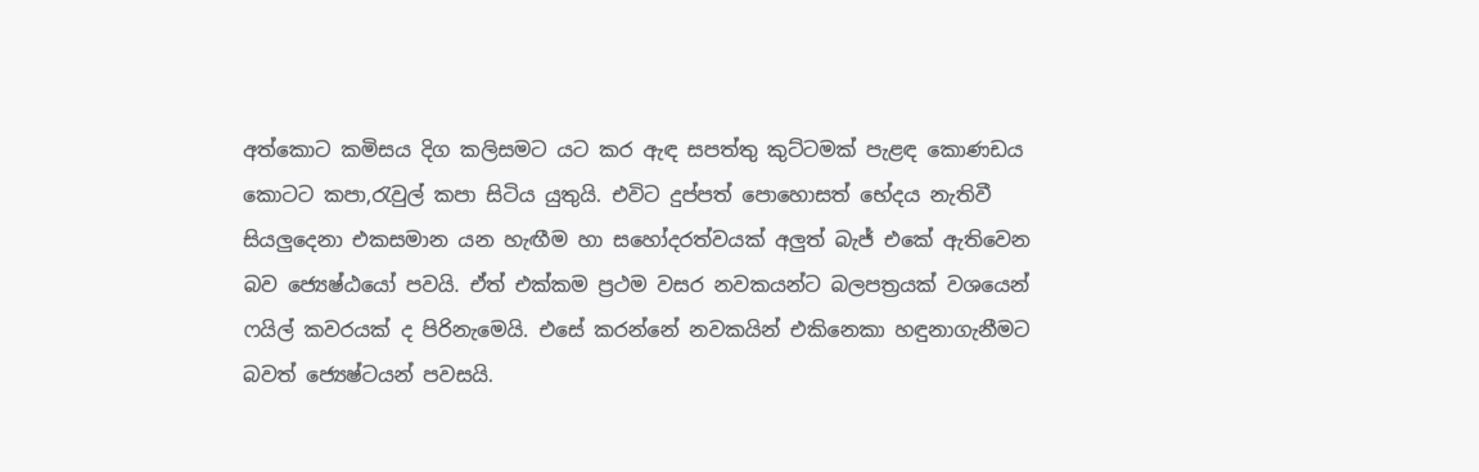අත්කොට කමිසය දිග කලිසමට යට කර ඇඳ සපත්තු කුට්ටමක් පැළඳ කොණඩය කොටට කපා,රැවුල් කපා සිටිය යුතුයි. එවිට දුප්පත් පොහොසත් භේදය නැතිවී සියලුදෙනා එකසමාන යන හැඟීම හා සහෝදරත්වයක් අලුත් බැජ් එකේ ඇතිවෙන බව ජ්‍යෙෂ්ඨයෝ පවයි. ඒත් එක්කම ප්‍රථම වසර නවකයන්ට බලපත්‍රයක් වශයෙන් ෆයිල් කවරයක් ද පිරිනැමෙයි. එසේ කරන්නේ නවකයින් එකිනෙකා හඳුනාගැනීමට බවත් ජ්‍යෙෂ්ටයන් පවසයි.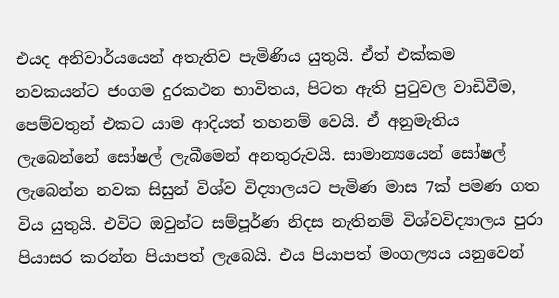එයද අනිවාර්යයෙන් අතැතිව පැමිණිය යුතුයි. ඒත් එක්කම නවකයන්ට ජංගම දුරකථන භාවිතය, පිටත ඇති පුටුවල වාඩිවීම, පෙම්වතුන් එකට යාම ආදියත් තහනම් වෙයි. ඒ අනුමැතිය ලැබෙන්නේ සෝෂල් ලැබීමෙන් අනතුරුවයි. සාමාන්‍යයෙන් සෝෂල් ලැබෙන්න නවක සිසුන් විශ්ව විද්‍යාලයට පැමිණ මාස 7ක් පමණ ගත විය යුතුයි. එවිට ඔවුන්ට සම්පූර්ණ නිදස නැතිනම් විශ්වවිද්‍යාලය පුරා පියාසර කරන්න පියාපත් ලැබෙයි. එය පියාපත් මංගල්‍යය යනුවෙන්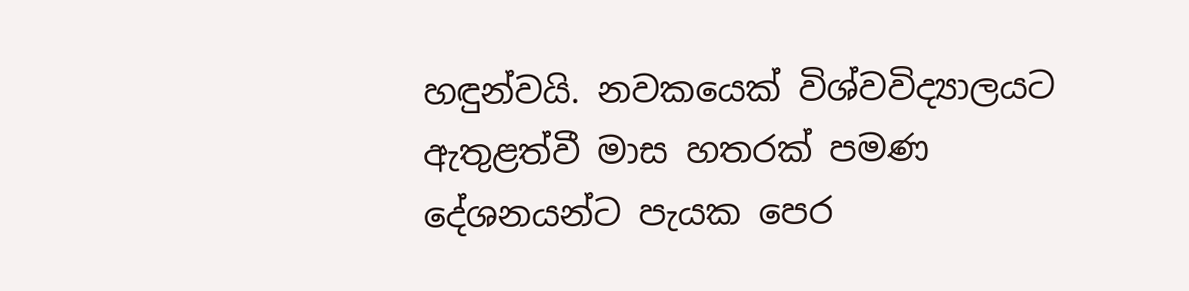හඳුන්වයි. නවකයෙක් විශ්වවිද්‍යාලයට ඇතුළත්වී මාස හතරක් පමණ දේශනයන්ට පැයක පෙර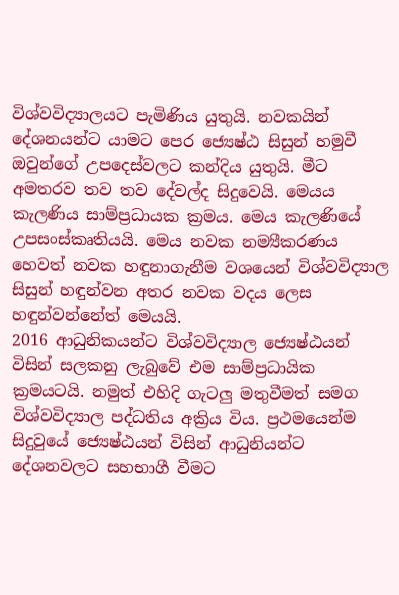විශ්වවිද්‍යාලයට පැමිණිය යුතුයි. නවකයින් දේශනයන්ට යාමට පෙර ජ්‍යෙෂ්ඨ සිසුන් හමුවී ඔවුන්ගේ උපදෙස්වලට කන්දිය යුතුයි. මීට අමතරව තව තව දේවල්ද සිදුවෙයි. මෙයය කැලණිය සාම්ප්‍රධායක ක්‍රමය. මෙය කැලණියේ උපසංස්කෘතියයි. මෙය නවක නම්‍යීකරණය හෙවත් නවක හඳුනාගැනීම වශයෙන් විශ්වවිද්‍යාල සිසුන් හඳුන්වන අතර නවක වදය ලෙස හඳුන්වන්නේත් මෙයයි.
2016 ආධුනිකයන්ට විශ්වවිද්‍යාල ජ්‍යෙෂ්ඨයන් විසින් සලකනු ලැබුවේ එම සාම්ප්‍රධායික ක්‍රමයටයි. නමුත් එහිදි ගැටලු මතුවීමත් සමග විශ්වවිද්‍යාල පද්ධතිය අක්‍රිය විය. ප්‍රථමයෙන්ම සිදුවුයේ ජ්‍යෙෂ්ඨයන් විසින් ආධුනියන්ට දේශනවලට සහභාගී වීමට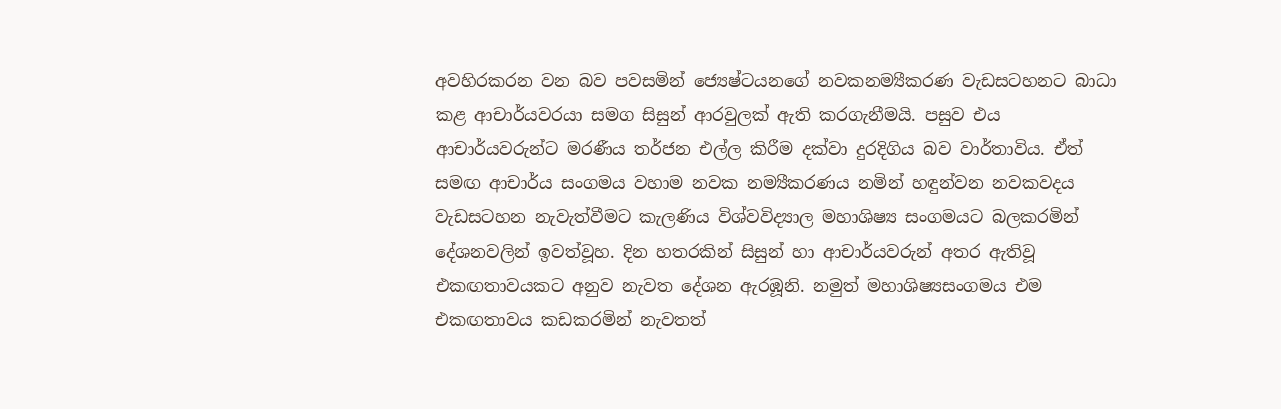අවහිරකරන වන බව පවසමින් ජ්‍යෙෂ්ටයනගේ නවකනම්‍යීකරණ වැඩසටහනට බාධා කළ ආචාර්යවරයා සමග සිසුන් ආරවුලක් ඇති කරගැනීමයි. පසුව එය ආචාර්යවරුන්ට මරණීය තර්ජන එල්ල කිරීම දක්වා දුරදිගිය බව වාර්තාවිය. ඒත් සමඟ ආචාර්ය සංගමය වහාම නවක නම්‍යීකරණය නමින් හඳුන්වන නවකවදය වැඩසටහන නැවැත්වීමට කැලණිය විශ්වවිද්‍යාල මහාශිෂ්‍ය සංගමයට බලකරමින් දේශනවලින් ඉවත්වූහ. දින හතරකින් සිසුන් හා ආචාර්යවරුන් අතර ඇතිවූ එකඟතාවයකට අනුව නැවත දේශන ඇරඹූනි. නමුත් මහාශිෂ්‍යසංගමය එම එකඟතාවය කඩකරමින් නැවතත්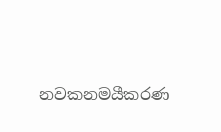නවකනමයීකරණ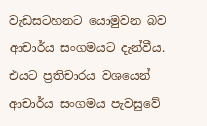වැඩසටහනට යොමුවන බව ආචාර්ය සංගමයට දැන්වීය. එයට ප්‍රතිචාරය වශයෙන් ආචාර්ය සංගමය පැවසුවේ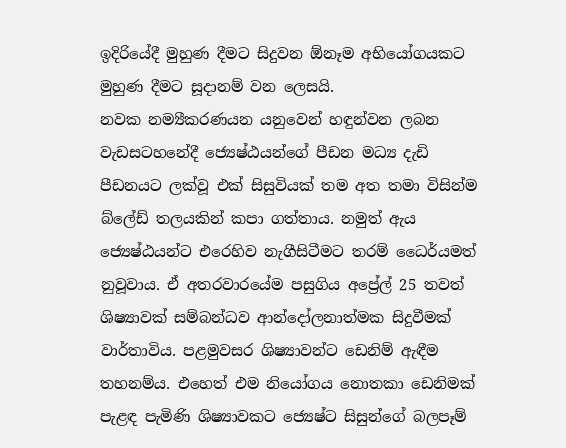ඉදිරියේදී මුහුණ දීමට සිදුවන ඕනෑම අභියෝගයකට මුහුණ දීමට සූදානම් වන ලෙසයි.
නවක නම්‍යීකරණයන යනුවෙන් හඳුන්වන ලබන වැඩසටහනේදී ජ්‍යෙෂ්ඨයන්ගේ පීඩන මධ්‍ය දැඩි පීඩනයට ලක්වූ එක් සිසුවියක් තම අත තමා විසින්ම බ්ලේඩ් තලයකින් කපා ගත්තාය. නමුත් ඇය ජ්‍යෙෂ්ඨයන්ට එරෙහිව නැගීසිටීමට තරම් ධෛර්යමත් නුවූවාය. ඒ අතරවාරයේම පසුගිය අප්‍රේල් 25 තවත් ශිෂ්‍යාවක් සම්බන්ධව ආන්දෝලනාත්මක සිදුවීමක් වාර්තාවිය. පළමුවසර ශිෂ්‍යාවන්ට ඩෙනිම් ඇඳීම තහනම්ය. එහෙත් එම නියෝගය නොතකා ඩෙනිමක් පැළඳ පැමිණි ශිෂ්‍යාවකට ජ්‍යෙෂ්ට සිසුන්ගේ බලපෑම්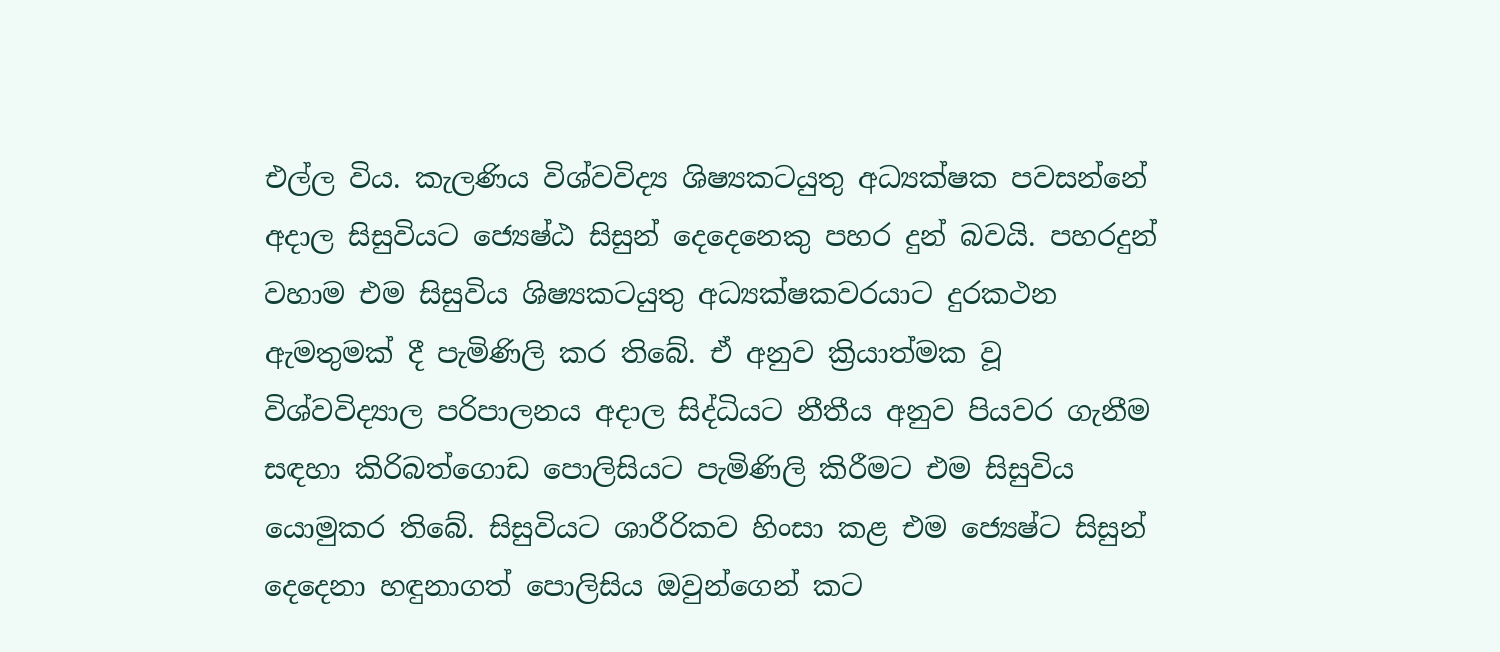එල්ල විය. කැලණිය විශ්වවිද්‍ය ශිෂ්‍යකටයුතු අධ්‍යක්ෂක පවසන්නේ අදාල සිසුවියට ජ්‍යෙෂ්ඨ සිසුන් දෙදෙනෙකු පහර දුන් බවයි. පහරදුන් වහාම එම සිසුවිය ශිෂ්‍යකටයුතු අධ්‍යක්ෂකවරයාට දුරකථන ඇමතුමක් දී පැමිණිලි කර තිබේ. ඒ අනුව ක්‍රියාත්මක වූ විශ්වවිද්‍යාල පරිපාලනය අදාල සිද්ධියට නීතීය අනුව පියවර ගැනීම සඳහා කිරිබත්ගොඩ පොලිසියට පැමිණිලි කිරීමට එම සිසුවිය යොමුකර තිබේ. සිසුවියට ශාරීරිකව හිංසා කළ එම ජ්‍යෙෂ්ට සිසුන් දෙදෙනා හඳුනාගත් පොලිසිය ඔවුන්ගෙන් කට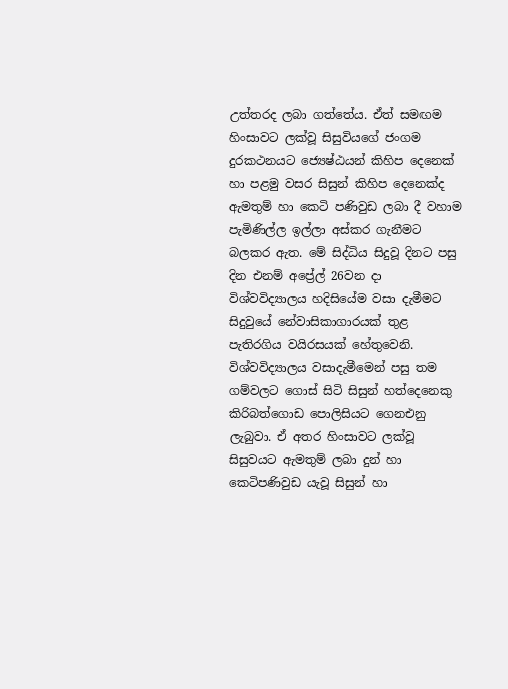උත්තරද ලබා ගත්තේය. ඒත් සමඟම හිංසාවට ලක්වූ සිසුවියගේ ජංගම දුරකථනයට ජ්‍යෙෂ්ඨයන් කිහිප දෙනෙක් හා පළමු වසර සිසුන් කිහිප දෙනෙක්ද ඇමතුම් හා කෙටි පණිවුඩ ලබා දී වහාම පැමිණිල්ල ඉල්ලා අස්කර ගැනීමට බලකර ඇත. මේ සිද්ධිය සිදුවූ දිනට පසු දින එනම් අප්‍රේල් 26වන දා විශ්වවිද්‍යාලය හදිසියේම වසා දැමීමට සිදුවුයේ නේවාසිකාගාරයක් තුළ පැතිරගිය වයිරසයක් හේතුවෙනි. විශ්වවිද්‍යාලය වසාදැමීමෙන් පසු තම ගම්වලට ගොස් සිටි සිසුන් හත්දෙනෙකු කිරිබත්ගොඩ පොලිසියට ගෙනඑනු ලැබුවා. ඒ අතර හිංසාවට ලක්වූ සිසුවයට ඇමතුම් ලබා දුන් හා කෙටිපණිවුඩ යැවූ සිසුන් හා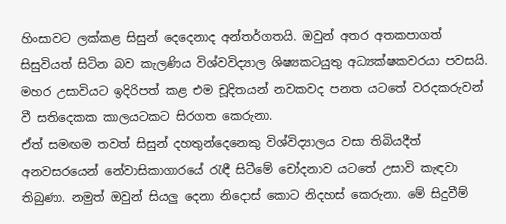හිංසාවට ලක්කළ සිසුන් දෙදෙනාද අන්තර්ගතයි. ඔවුන් අතර අතකපාගත් සිසුවියත් සිටින බව කැලණිය විශ්වවිද්‍යාල ශිෂ්‍යකටයුතු අධ්‍යක්ෂකවරයා පවසයි. මහර උසාවියට ඉදිරිපත් කළ එම චූදිතයන් නවකවද පනත යටතේ වරදකරුවන් වී සතිදෙකක කාලයටකට සිරගත කෙරුනා.
ඒත් සමඟම තවත් සිසුන් දහතුන්දෙනෙකු විශ්විද්‍යාලය වසා තිබියදීත් අනවසරයෙන් නේවාසිකාගාරයේ රැඳී සිටීමේ චෝදනාව යටතේ උසාවි කැඳවා තිබුණා. නමුත් ඔවුන් සියලු දෙනා නිදොස් කොට නිදහස් කෙරුනා. මේ සිදුවීම්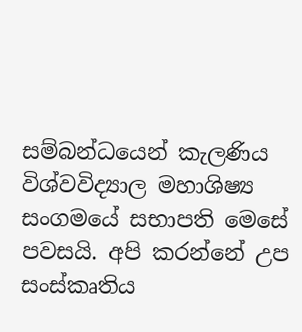සම්බන්ධයෙන් කැලණිය විශ්වවිද්‍යාල මහාශිෂ්‍ය සංගමයේ සභාපති මෙසේ පවසයි. අපි කරන්නේ උප සංස්කෘතිය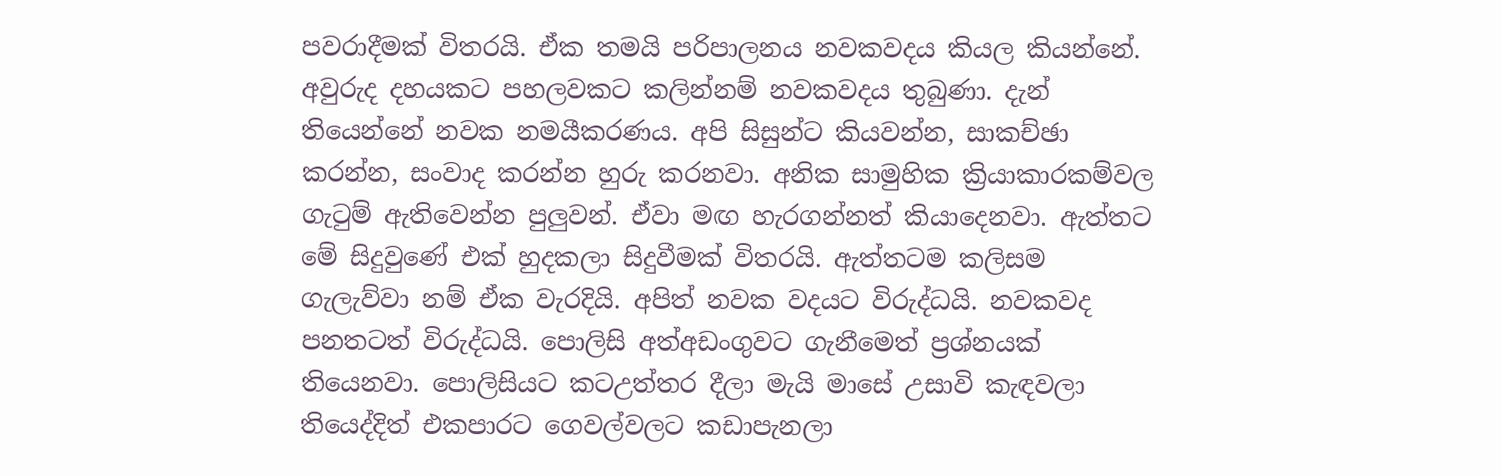පවරාදීමක් විතරයි. ඒක තමයි පරිපාලනය නවකවදය කියල කියන්නේ. අවුරුද දහයකට පහලවකට කලින්නම් නවකවදය තුබුණා. දැන් තියෙන්නේ නවක නමයීකරණය. අපි සිසුන්ට කියවන්න, සාකච්ඡා කරන්න, සංවාද කරන්න හුරු කරනවා. අනික සාමුහික ක්‍රියාකාරකම්වල ගැටුම් ඇතිවෙන්න පුලුවන්. ඒවා මඟ හැරගන්නත් කියාදෙනවා. ඇත්තට මේ සිදුවුණේ එක් හුදකලා සිදුවීමක් විතරයි. ඇත්තටම කලිසම ගැලැව්වා නම් ඒක වැරදියි. අපිත් නවක වදයට විරුද්ධයි. නවකවද පනතටත් විරුද්ධයි. පොලිසි අත්අඩංගුවට ගැනීමෙත් ප්‍රශ්නයක් තියෙනවා. පොලිසියට කටඋත්තර දීලා මැයි මාසේ උසාවි කැඳවලා තියෙද්දිත් එකපාරට ගෙවල්වලට කඩාපැනලා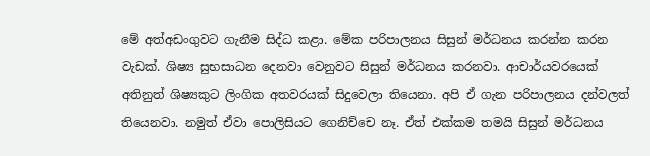මේ අත්අඩංගුවට ගැනීම සිද්ධ කළා. මේක පරිපාලනය සිසුන් මර්ධනය කරන්න කරන වැඩක්. ශිෂ්‍ය සුභසාධන දෙනවා වෙනුවට සිසුන් මර්ධනය කරනවා. ආචාර්යවරයෙක් අතිනුත් ශිෂ්‍යකුට ලිංගික අතවරයක් සිදුවෙලා තියෙනා. අපි ඒ ගැන පරිපාලනය දන්වලත් තියෙනවා. නමුත් ඒවා පොලිසියට ගෙනිච්චෙ නෑ. ඒත් එක්කම තමයි සිසුන් මර්ධනය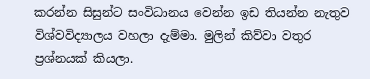කරන්න සිසුන්ට සංවිධානය වෙන්න ඉඩ තියන්න නැතුව විශ්වවිද්‍යාලය වහලා දැම්මා. මුලින් කිව්වා වතුර ප්‍රශ්නයක් කියලා.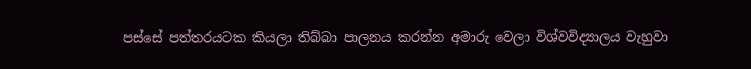පස්සේ පත්තරයටක කියලා තිබ්බා පාලනය කරන්න අමාරු වෙලා විශ්වවිද්‍යාලය වැහුවා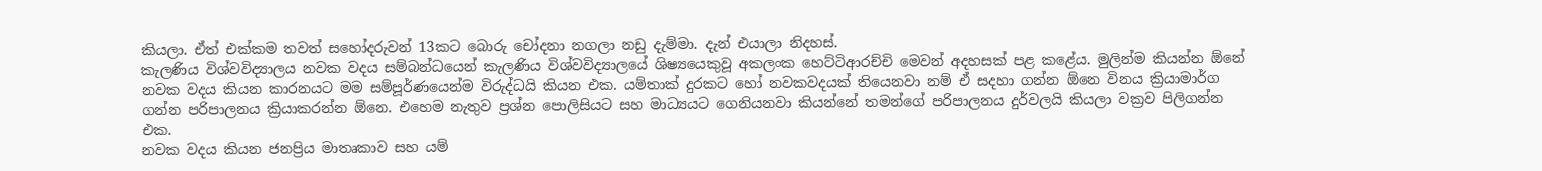කියලා. ඒත් එක්කම තවත් සහෝදරුවන් 13කට බොරු චෝදනා නගලා නඩු දැම්මා. දැන් එයාලා නිදහස්.
කැලණිය විශ්වවිද්‍යාලය නවක වදය සම්බන්ධයෙන් කැලණිය විශ්වවිද්‍යාලයේ ශිෂ්‍යයෙකුවූ අකලංක හෙට්ටිආරච්චි මෙවන් අදහසක් පළ කළේය. මුලින්ම කියන්න ඕනේ නවක වදය කියන කාරනයට මම සම්පූර්ණයෙන්ම විරුද්ධයි කියන එක. යම්තාක් දුරකට හෝ නවකවදයක් තියෙනවා නම් ඒ සදහා ගන්න ඕනෙ විනය ක්‍රියාමාර්ග ගන්න පරිපාලනය ක්‍රියාකරන්න ඕනෙ. එහෙම නැතුව ප්‍රශ්න පොලිසියට සහ මාධ්‍යයට ගෙනියනවා කියන්නේ තමන්ගේ පරිපාලනය දුර්වලයි කියලා වක්‍රව පිලිගන්න එක.
නවක වදය කියන ජනප්‍රිය මාතෘකාව සහ යම්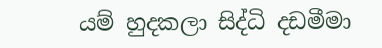යම් හුදකලා සිද්ධි දඩමීමා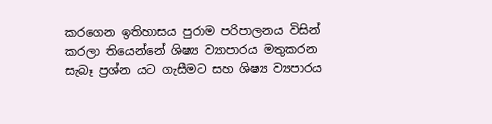කරගෙන ඉතිහාසය පුරාම පරිපාලනය විසින් කරලා තියෙන්නේ ශිෂ්‍ය ව්‍යාපාරය මතුකරන සැබෑ ප්‍රශ්න යට ගැසීමට සහ ශිෂ්‍ය ව්‍යපාරය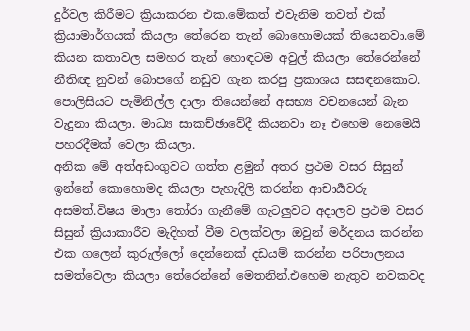දුර්වල කිරීමට ක්‍රියාකරන එක.මේකත් එවැනිම තවත් එක් ක්‍රියාමාර්ගයක් කියලා තේරෙන තැන් බොහොමයක් තියෙනවා.මේ කියන කතාවල සමහර තැන් හොඳටම අවුල් කියලා තේරෙන්නේ නීතිඥ නුවන් බොපගේ නඩුව ගැන කරපු ප්‍රකාශය සසඳනකොට. පොලිසියට පැමිනිල්ල දාලා තියෙන්නේ අසභ්‍ය වචනයෙන් බැන වැදුනා කියලා. මාධ්‍ය සාකච්ඡාවේදී කියනවා නෑ එහෙම නෙමෙයි පහරදීමක් වෙලා කියලා.
අනික මේ අත්අඩංගුවට ගත්ත ළමුන් අතර ප්‍රථම වසර සිසුන් ඉන්නේ කොහොමද කියලා පැහැදිලි කරන්න ආචාර්‍යවරු අසමත්.විෂය මාලා තෝරා ගැනීමේ ගැටලුවට අදාලව ප්‍රථම වසර සිසුන් ක්‍රියාකාරීව මැදිහත් වීම වලක්වලා ඔවුන් මර්දනය කරන්න එක ගලෙන් කුරුල්ලෝ දෙන්නෙක් දඩයම් කරන්න පරිපාලනය සමත්වෙලා කියලා තේරෙන්නේ මෙතනින්.එහෙම නැතුව නවකවද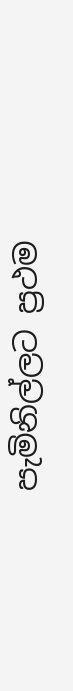පැමිනිල්ලට ප්‍රථම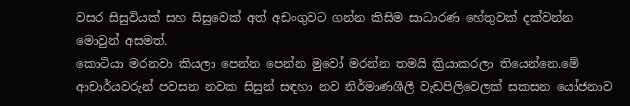වසර සිසුවියක් සහ සිසුවෙක් අත් අඩංගුවට ගන්න කිසිම සාධාරණ හේතුවක් දක්වන්න මොවුන් අසමත්.
කොටියා මරනවා කියලා පෙන්න පෙන්න මුවෝ මරන්න තමයි ක්‍රියාකරලා තියෙන්නෙ.මේ ආචාර්යවරුන් පවසන නවක සිසුන් සඳහා නව නිර්මාණශීලී වැඩපිලිවෙලක් සකසන යෝජනාව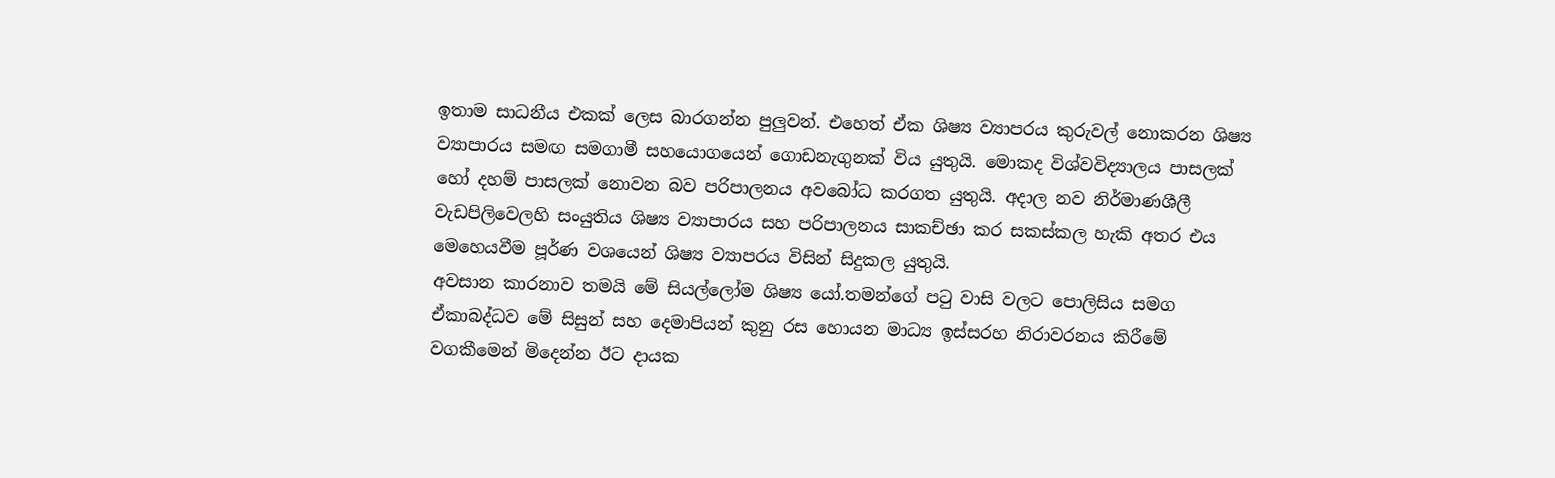ඉතාම සාධනීය එකක් ලෙස බාරගන්න පුලුවන්. එහෙත් ඒක ශිෂ්‍ය ව්‍යාපරය කුරුවල් නොකරන ශිෂ්‍ය ව්‍යාපාරය සමඟ සමගාමී සහයොගයෙන් ගොඩනැගුනක් විය යුතුයි. මොකද විශ්වවිද්‍යාලය පාසලක් හෝ දහම් පාසලක් නොවන බව පරිපාලනය අවබෝධ කරගත යුතුයි. අදාල නව නිර්මාණශීලී වැඩපිලිවෙලහි සංයුතිය ශිෂ්‍ය ව්‍යාපාරය සහ පරිපාලනය සාකච්ඡා කර සකස්කල හැකි අතර එය මෙහෙයවීම පූර්ණ වශයෙන් ශිෂ්‍ය ව්‍යාපරය විසින් සිදුකල යුතුයි.
අවසාන කාරනාව තමයි මේ සියල්ලෝම ශිෂ්‍ය යෝ.තමන්ගේ පටු වාසි වලට පොලිසිය සමග ඒකාබද්ධව මේ සිසුන් සහ දෙමාපියන් කුනු රස හොයන මාධ්‍ය ඉස්සරහ නිරාවරනය කිරීමේ වගකීමෙන් මිදෙන්න ඊට දායක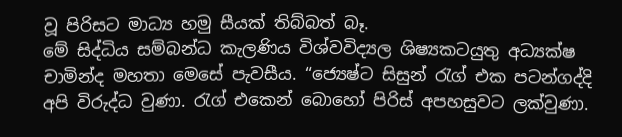වූ පිරිසට මාධ්‍ය හමු සීයක් තිබ්බත් බෑ.
මේ සිද්ධිය සම්බන්ධ කැලණිය විශ්වවිද්‍යල ශිෂ්‍යකටයුතු අධ්‍යක්ෂ චාමින්ද මහතා මෙසේ පැවසීය. “ජ්‍යෙෂ්ට සිසුන් රැග් එක පටන්ගද්දි අපි විරුද්ධ වුණා. රැග් එකෙන් බොහෝ පිරිස් අපහසුවට ලක්වුණා.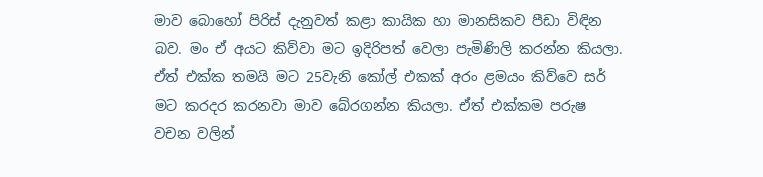මාව බොහෝ පිරිස් දැනුවත් කළා කායික හා මානසිකව පීඩා විඳින බව. මං ඒ අයට කිව්වා මට ඉදිරිපත් වෙලා පැමිණිලි කරන්න කියලා. ඒත් එක්ක තමයි මට 25වැනි කෝල් එකක් අරං ළමයං කිව්වෙ සර් මට කරදර කරනවා මාව බේරගන්න කියලා. ඒත් එක්කම පරුෂ වචන වලින්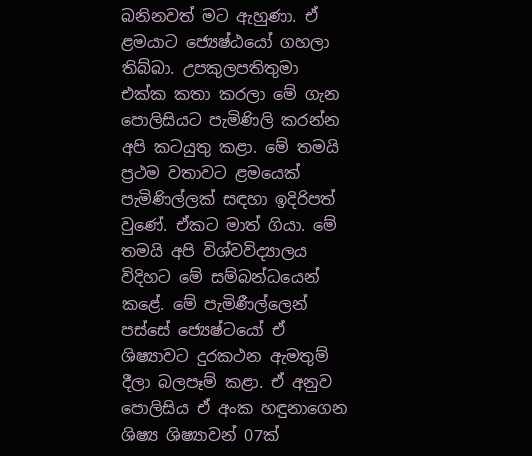බනිනවත් මට ඇහුණා. ඒ ළමයාට ජ්‍යෙෂ්ඨයෝ ගහලා තිබ්බා. උපකුලපතිතුමා එක්ක කතා කරලා මේ ගැන  පොලිසියට පැමිණිලි කරන්න අපි කටයුතු කළා. මේ තමයි ප්‍රථම වතාවට ළමයෙක් පැමිණිල්ලක් සඳහා ඉදිරිපත් වුණේ. ඒකට මාත් ගියා. මේ තමයි අපි විශ්වවිද්‍යාලය විදිහට මේ සම්බන්ධයෙන් කළේ. මේ පැමිණීල්ලෙන් පස්සේ ජ්‍යෙෂ්ටයෝ ඒ ශිෂ්‍යාවට දුරකථන ඇමතුම් දීලා බලපෑම් කළා. ඒ අනුව පොලිසිය ඒ අංක හඳුනාගෙන ශිෂ්‍ය ශිෂ්‍යාවන් 07ක්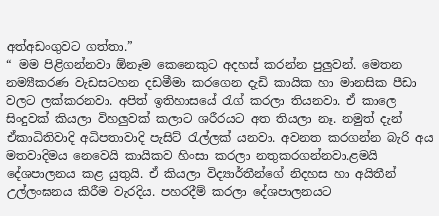අත්අඩංගුවට ගත්තා.”
“ මම පිළිගන්නවා ඕනෑම කෙනෙකුට අදහස් කරන්න පුලුවන්. මෙතන නම්‍යීකරණ වැඩසටහන දඩමීමා කරගෙන දැඩි කායික හා මානසික පීඩා වලට ලක්කරනවා. අපිත් ඉතිහාසයේ රැග් කරලා තියනවා. ඒ කාලෙ සිංදුවක් කියලා විහලුවක් කලාට ශරීරයට අත තියලා නෑ. නමුත් දැන් ඒකාධිතිවාදි අධිපතාවාදි පැසිට් රැල්ලක් යනවා. අවනත කරගන්න බැරි අය මතවාදිමය නෙවෙයි කායිකව හිංසා කරලා නතුකරගන්නවා.ළමයි දේශපාලනය කළ යුතුයි. ඒ කියලා විද්‍යාර්තීන්ගේ නිදහස හා අයිතීන් උල්ලංඝනය කිරීම වැරදිය. පහරදීම් කරලා දේශපාලනයට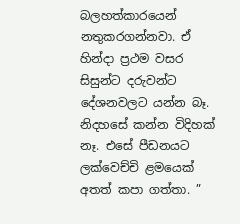බලහත්කාරයෙන් නතුකරගන්නවා. ඒ හින්දා ප්‍රථම වසර සිසුන්ට දරුවන්ට දේශනවලට යන්න බෑ. නිදහසේ කන්න විදිහක් නෑ. එසේ පීඩනයට ලක්වෙච්චි ළමයෙක් අතත් කපා ගත්තා. ”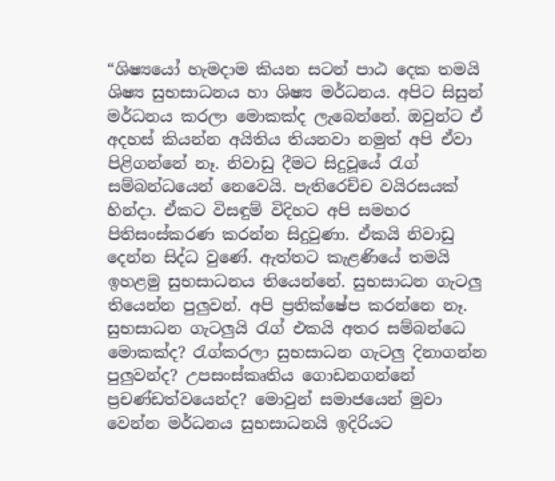“ශිෂ්‍යයෝ හැමදාම කියන සටන් පාඨ දෙක තමයි ශිෂ්‍ය සුභසාධනය හා ශිෂ්‍ය මර්ධනය. අපිට සිසුන් මර්ධනය කරලා මොකක්ද ලැබෙන්නේ. ඔවුන්ට ඒ අදහස් කියන්න අයිතිය තියනවා නමුත් අපි ඒවා පිළිගන්නේ නෑ. නිවාඩු දීමට සිදුවූයේ රැග් සම්බන්ධයෙන් නෙවෙයි. පැතිරෙච්ච වයිරසයක් හින්දා. ඒකට විසඳුම් විදිහට අපි සමහර පිතිසංස්කරණ කරන්න සිදුවුණා. ඒකයි නිවාඩු දෙන්න සිද්ධ වුණේ. ඇත්තට කැළණියේ තමයි ඉහළමු සුභසාධනය තියෙන්නේ. සුභසාධන ගැටලු තියෙන්න පුලුවන්. අපි ප්‍රතික්ෂේප කරන්නෙ නෑ. සුභසාධන ගැටලුයි රැග් එකයි අතර සම්බන්ධෙ මොකක්ද? රැග්කරලා සුභසාධන ගැටලු දිනාගන්න පුලුවන්ද? උපසංස්කෘතිය ගොඩනගන්නේ ප්‍රචණ්ඩත්වයෙන්ද? මොවුන් සමාජයෙන් මුවා වෙන්න මර්ධනය සුභසාධනයි ඉදිරියට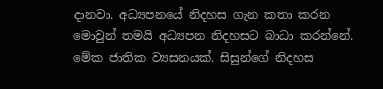දානවා. අධ්‍යපනයේ නිදහස ගැන කතා කරන මොවුන් තමයි අධ්‍යපන නිදහසට බාධා කරන්නේ. මේක ජාතික ව්‍යසනයක්. සිසුන්ගේ නිදහස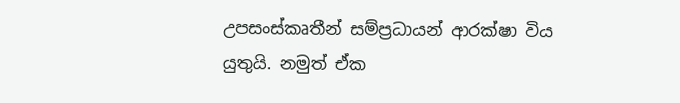උපසංස්කෘතීන් සම්ප්‍රධායන් ආරක්ෂා විය යුතුයි. නමුත් ඒක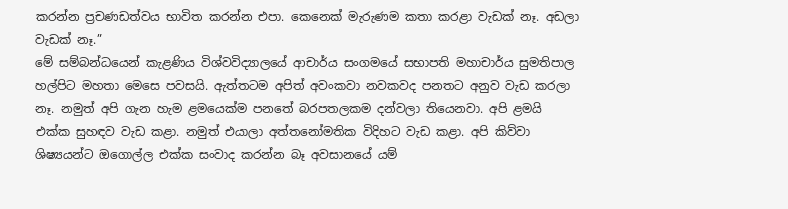කරන්න ප්‍රචණඩත්වය භාවිත කරන්න එපා. කෙනෙක් මැරුණම කතා කරළා වැඩක් නෑ. අඩලා වැඩක් නෑ.”
මේ සම්බන්ධයෙන් කැළණිය විශ්වවිද්‍යාලයේ ආචාර්ය සංගමයේ සභාපති මහාචාර්ය සුමතිපාල හල්පිට මහතා මෙසෙ පවසයි. ඇත්තටම අපිත් අවංකවා නවකවද පනතට අනුව වැඩ කරලා නෑ. නමුත් අපි ගැන හැම ළමයෙක්ම පනතේ බරපතලකම දන්වලා තියෙනවා. අපි ළමයි එක්ක සුහඳව වැඩ කළා. නමුත් එයාලා අත්තනෝමතික විදිහට වැඩ කළා. අපි කිව්වා ශිෂ්‍යයන්ට ඔගොල්ල එක්ක සංවාද කරන්න බෑ අවසානයේ යම්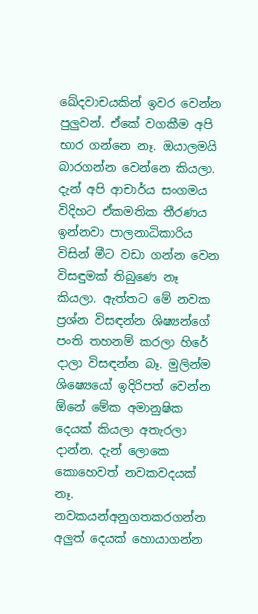ඛේදවාචයකින් ඉවර වෙන්න පුලුවන්. ඒකේ වගකීම අපි භාර ගන්නෙ නෑ. ඔයාලමයි බාරගන්න වෙන්නෙ කියලා. දැන් අපි ආචාර්ය සංගමය විදිහට ඒකමතික තීරණය ඉන්නවා පාලනාධිකාරිය විසින් මීට වඩා ගන්න වෙන විසඳුමක් තිබු‍ණෙ නෑ කියලා. ඇත්තට මේ නවක ප්‍රශ්න විසඳන්න ශිෂ්‍යන්ගේ පංති තහනම් කරලා හිරේ දාලා විසඳන්න බෑ. මුලින්ම ශිෂ්‍යෙයෝ ඉදිරිපත් වෙන්න ඕනේ මේක අමානුෂික දෙයක් කියලා අතැරලා දාන්න. දැන් ලොකෙ කොහෙවත් නවකවදයක් නෑ. නවකයන්අනුගතකරගන්න අලුත් දෙයක් හොයාගන්න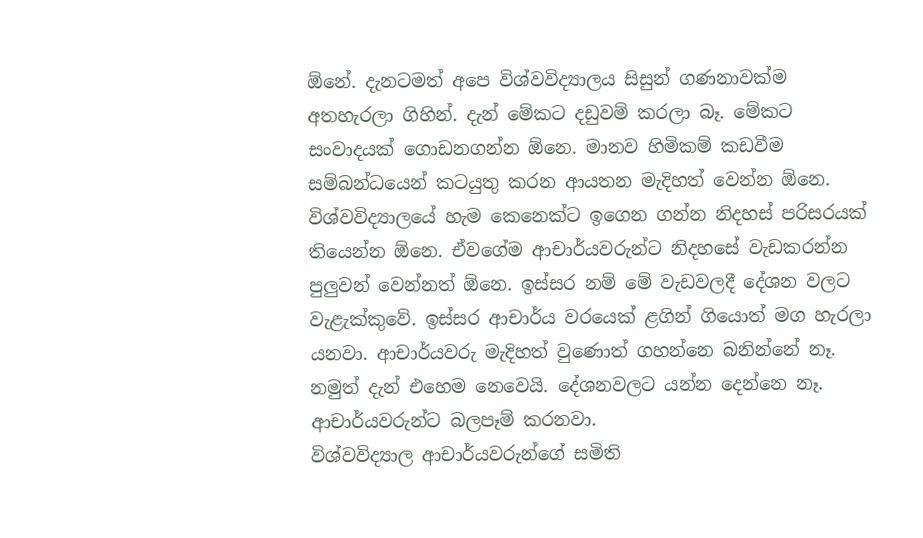ඕනේ. දැනටමත් අපෙ විශ්වවිද්‍යාලය සිසුන් ගණනාවක්ම අතහැරලා ගිහින්. දැන් මේකට දඩුවම් කරලා බෑ. මේකට සංවාදයක් ගොඩනගන්න ඕනෙ. මානව හිමිකම් කඩවීම සම්බන්ධයෙන් කටයුතු කරන ආයතන මැදිහත් වෙන්න ඕනෙ. විශ්වවිද්‍යාලයේ හැම කෙනෙක්ට ඉගෙන ගන්න නිදහස් පරිසරයක් තියෙන්න ඕනෙ. ඒවගේම ආචාර්යවරුන්ට නිදහසේ වැඩකරන්න පුලුවන් වෙන්නත් ඕනෙ. ඉස්සර නම් මේ වැඩවලදී දේශන වලට වැළැක්කුවේ. ඉස්සර ආචාර්ය වරයෙක් ළගින් ගියොත් මග හැරලා යනවා. ආචාර්යවරු මැදිහත් වුණොත් ගහන්නෙ බනින්නේ නෑ. නමුත් දැන් එහෙම නෙවෙයි. දේශනවලට යන්න දෙන්නෙ නෑ. ආචාර්යවරුන්ට බලපෑම් කරනවා.
විශ්වවිද්‍යාල ආචාර්යවරුන්ගේ සමිති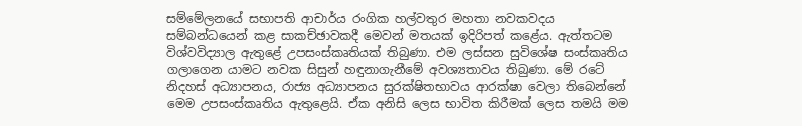සම්මේලනයේ සභාපති ආචාර්ය රංගික හල්වතුර මහතා නවකවදය සම්බන්ධයෙන් කළ සාකච්ඡාවකදී මෙවන් මතයක් ඉදිරිපත් කළේය. ඇත්තටම විශ්වවිද්‍යාල ඇතුළේ උපසංස්කෘතියක් තිබුණා. එම ලස්සන සුවිශේෂ සංස්කෘතිය ගලාගෙන යාමට නවක සිසුන් හඳුනාගැනීමේ අවශ්‍යතාවය තිබුණා. මේ රටේ නිදහස් අධ්‍යාපනය, රාජ්‍ය අධ්‍යාපනය සුරක්ෂිතභාවය ආරක්ෂා වෙලා තිබෙන්නේ මෙම උපසංස්කෘතිය ඇතුළෙයි. ඒක අනිසි ලෙස භාවිත කිරීමක් ලෙස තමයි මම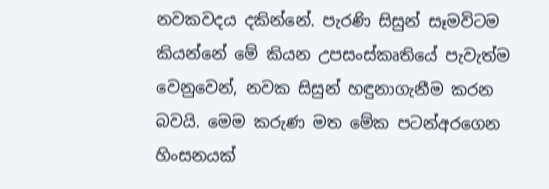නවකවදය දකින්නේ. පැරණි සිසුන් සෑමවිටම  කියන්නේ මේ කියන උපසංස්කෘතියේ පැවැත්ම වෙනුවෙන්, නවක සිසුන් හඳුනාගැනීම කරන බවයි. මෙම කරුණ මත මේක පටන්අරගෙන හිංසනයක්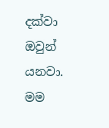දක්වා ඔවුන් යනවා. මම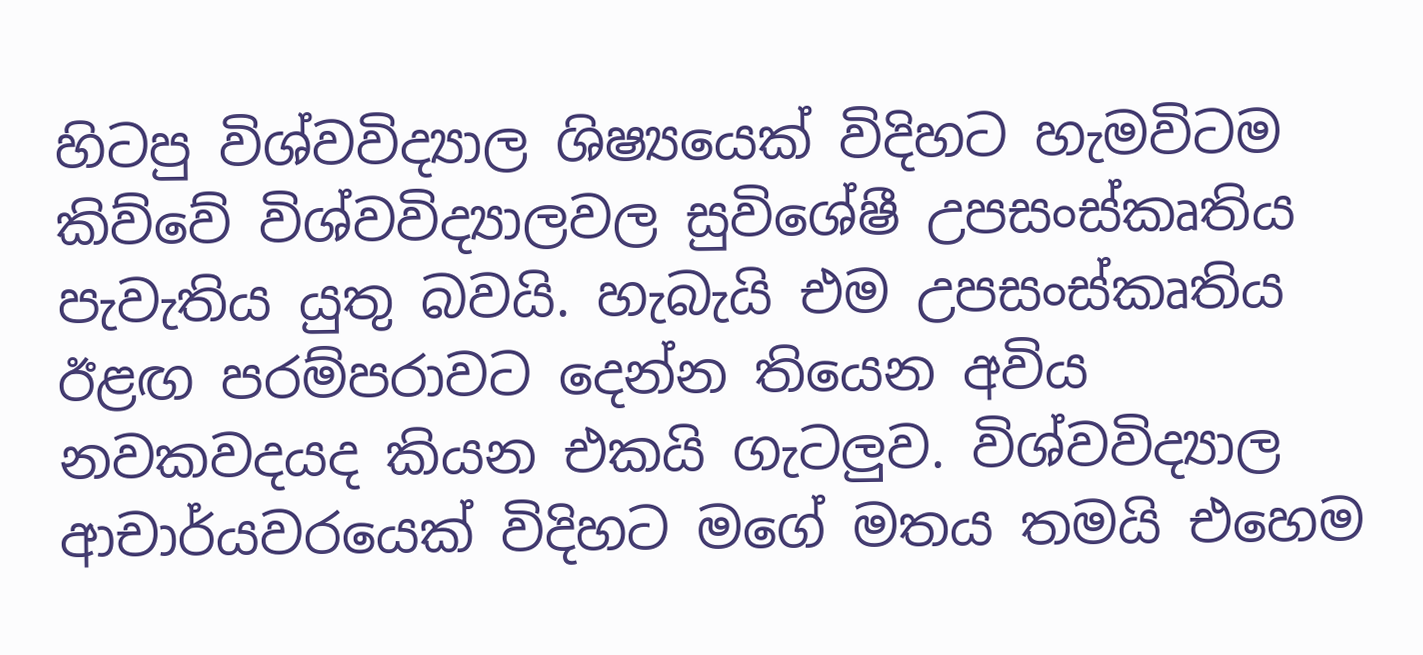හිටපු විශ්වවිද්‍යාල ශිෂ්‍යයෙක් විදිහට හැමවිටම කිව්වේ විශ්වවිද්‍යාලවල සුවිශේෂී උපසංස්කෘතිය පැවැතිය යුතු බවයි. හැබැයි එම උපසංස්කෘතිය ඊළඟ පරම්පරාවට දෙන්න තියෙන අවිය නවකවදයද කියන එකයි ගැටලුව. විශ්වවිද්‍යාල ආචාර්යවරයෙක් විදිහට මගේ මතය තමයි එහෙම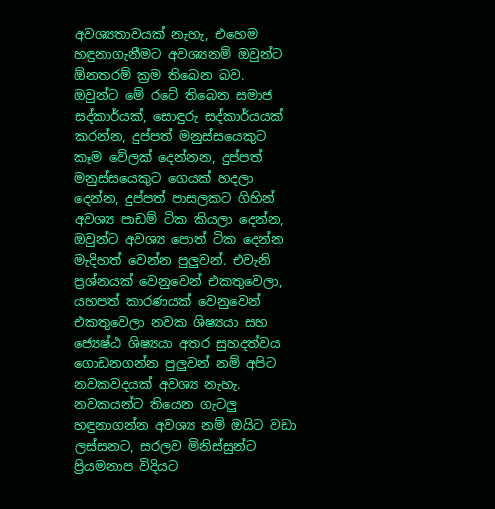අවශ්‍යතාවයක් නැහැ, එහෙම හඳුනාගැනීමට අවශ්‍යනම් ඔවුන්ට ඕනතරම් ක්‍රම තිබෙන බව.
ඔවුන්ට මේ රටේ තිබෙන සමාජ සද්කාර්යක්, සොඳුරු සද්කාර්යයක් කරන්න, දුප්පත් මනුස්සයෙකුට කෑම වේලක් දෙන්නන, දුප්පත් මනුස්සයෙකුට ගෙයක් හදලා දෙන්න, දුප්පත් පාසලකට ගිහින් අවශ්‍ය පාඩම් ටික කියලා දෙන්න, ඔවුන්ට අවශ්‍ය පොත් ටික දෙන්න මැදිහත් වෙන්න පුලුවන්. එවැනි ප්‍රශ්නයක් වෙනුවෙන් එකතුවෙලා, යහපත් කාරණයක් වෙනුවෙන් එකතුවෙලා නවක ශිෂ්‍යයා සහ ජ්‍යෙෂ්ඨ ශිෂ්‍යයා අතර සුහදත්වය ගොඩනගන්න පුලුවන් නම් අපිට නවකවදයක් අවශ්‍ය නැහැ.
නවකයන්ට තියෙන ගැටලු හඳුනාගන්න අවශ්‍ය නම් ඔයිට වඩා ලස්සනට, සරලව මිනිස්සුන්ට ප්‍රියමනාප විදියට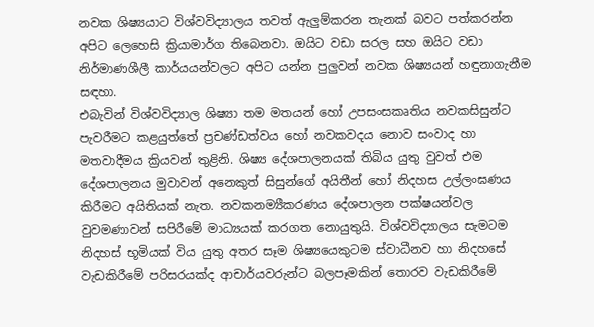නවක ශිෂ්‍යයාට විශ්වවිද්‍යාලය තවත් ඇලුම්කරන තැනක් බවට පත්කරන්න අපිට ලෙහෙසි ක්‍රියාමාර්ග තිබෙනවා. ඔයිට වඩා සරල සහ ඔයිට වඩා නිර්මාණශීලී කාර්යයන්වලට අපිට යන්න පුලුවන් නවක ශිෂ්‍යයන් හඳුනාගැනීම සඳහා.
එබැවින් විශ්වවිද්‍යාල ශිෂ්‍යා තම මතයන් හෝ උපසංසකෘතිය නවකසිසුන්ට පැවරීමට කළයුත්තේ ප්‍රචණ්ඩත්වය හෝ නවකවදය නොව සංවාද හා මතවාදීමය ක්‍රියවන් තුළිනි. ශිෂ්‍ය දේශපාලනයක් තිබිය යුතු වුවත් එම දේශපාලනය මුවාවන් අනෙකුත් සිසුන්ගේ අයිතීන් හෝ නිදහස උල්ලංඝණය කිරීමට අයිතියක් නැත. නවකනම්‍යීකරණය දේශපාලන පක්ෂයන්වල වුවමණාවන් සපිරීමේ මාධ්‍යයක් කරගත නොයුතුයි. විශ්වවිද්‍යාලය සැමටම නිදහස් භූමියක් විය යුතු අතර සෑම ශිෂ්‍යයෙකුටම ස්වාධීනව හා නිදහසේ වැඩකිරීමේ පරිසරයක්ද ආචාර්යවරුන්ට බලපෑමකින් තොරව වැඩකිරීමේ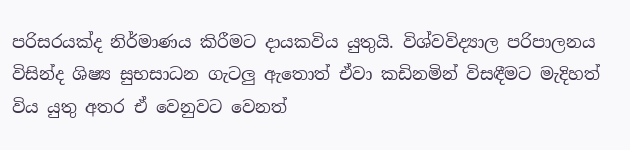පරිසරයක්ද නිර්මාණය කිරීමට දායකවිය යුතුයි. විශ්වවිද්‍යාල පරිපාලනය විසින්ද ශිෂ්‍ය සුභසාධන ගැටලු ඇතොත් ඒවා කඩිනමින් විසඳීමට මැදිහත් විය යුතු අතර ඒ වෙනුවට වෙනත්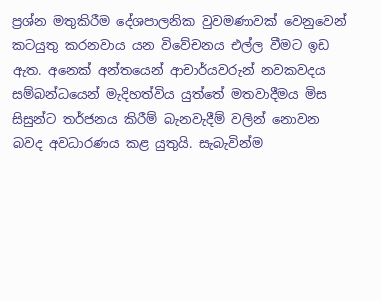ප්‍රශ්න මතුකිරීම දේශපාලනික වුවමණාවක් වෙනුවෙන් කටයුතු කරනවාය යන විවේචනය එල්ල වීමට ඉඩ ඇත. අනෙක් අන්තයෙන් ආචාර්යවරුන් නවකවදය සම්බන්ධයෙන් මැදිහත්විය යුත්තේ මතවාදීමය මිස සිසුන්ට තර්ජනය කිරීම් බැනවැදීම් වලින් නොවන බවද අවධාරණය කළ යුතුයි. සැබැවින්ම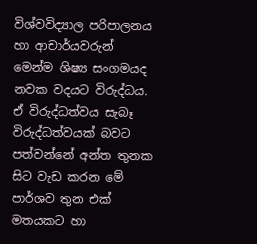විශ්වවිද්‍යාල පරිපාලනය හා ආචාර්යවරුන් මෙන්ම ශිෂ්‍ය සංගමයද නවක වදයට විරුද්ධය. ඒ විරුද්ධත්වය සැබෑ විරුද්ධත්වයක් බවට පත්වන්නේ අන්ත තුනක සිට වැඩ කරන මේ පාර්ශව තුන එක් මතයකට හා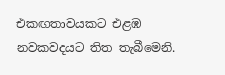එකඟතාවයකට එළඹ නවකවදයට තිත තැබීමෙනි.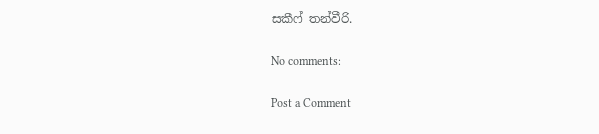සකීෆ් තන්වීරි.

No comments:

Post a Comment